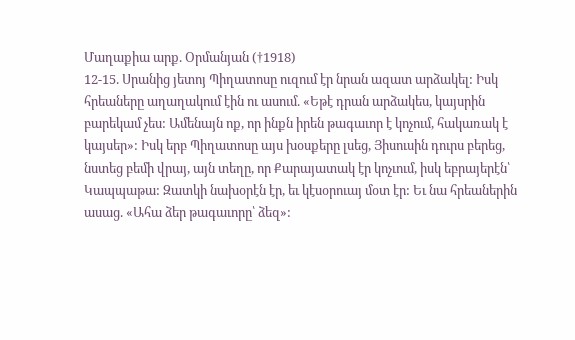Մաղաքիա արք. Օրմանյան (†1918)
12-15. Սրանից յետոյ Պիղատոսը ուզում էր նրան ազատ արձակել: Իսկ հրեաները աղաղակում էին ու ասում. «Եթէ դրան արձակես, կայսրին բարեկամ չես: Ամենայն ոք, որ ինքն իրեն թագաւոր է կոչում, հակառակ է կայսեր»: Իսկ երբ Պիղատոսը այս խօսքերը լսեց, Յիսուսին դուրս բերեց, նստեց բեմի վրայ, այն տեղը, որ Քարայատակ էր կոչւում, իսկ եբրայերէն՝ Կապպաթա: Զատկի նախօրէն էր, եւ կէսօրուայ մօտ էր: Եւ նա հրեաներին ասաց. «Ահա ձեր թագաւորը՝ ձեզ»: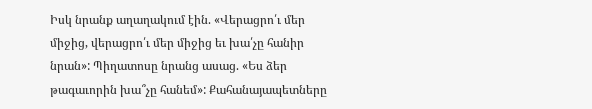Իսկ նրանք աղաղակում էին. «Վերացրո՛ւ մեր միջից, վերացրո՛ւ մեր միջից եւ խա՛չը հանիր նրան»: Պիղատոսը նրանց ասաց. «Ես ձեր թագաւորին խա՞չը հանեմ»: Քահանայապետները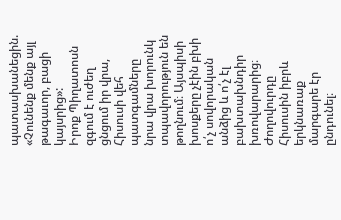պատասխանեցին. «Չունենք մենք այլ թագաւոր, բացի կայսրից»:
Իրոք Պիղատոսն զգում է ուժեղ ցնցում իր վրա, Հիսուսի վեհ պատգամները նրա վրա խորունկ տպավորություն են թողնում։ Այսպիսի խոսքերը չէին բխի ո՛չ սովորական անձից և ո՛չ էլ բախտախնդիր խռովարարից։ Ժողովուրդը Հիսուսին իբրև երկնառաք մարգարե էր ընդունել։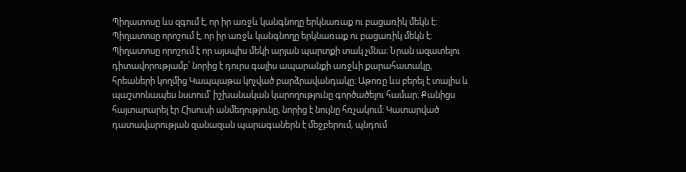Պիղատոսը ևս զգում է, որ իր առջև կանգնողը երկնառաք ու բացառիկ մեկն է։ Պիղատոսը որոշում է, որ իր առջև կանգնողը երկնառաք ու բացառիկ մեկն է։ Պիղատոսը որոշում է որ այսպիս մեկի արյան պարտքի տակ չմնա։ Նրան ազատելու դիտավորությամբ՝ նորից է դուրս գալիս ապարանքի առջևի քարահատակը, հրեաների կողմից Կապպաթա կոչված բարձրավանդակը։ Աթոռը ևս բերել է տալիս և պաշտոնապես նստում՝ իշխանական կարողությունը գործածելու համար։ Քանիցս հայտարարել էր Հիսուսի անմեղությունը, նորից է նույնը հռչակում։ Կատարված դատավարության զանազան պարագաներն է մեջբերում, պնդում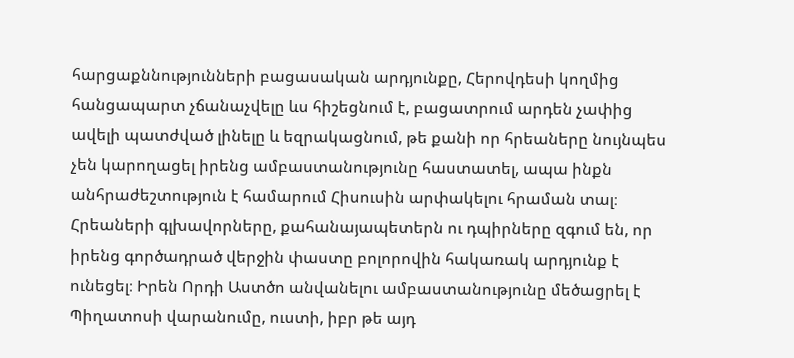հարցաքննությունների բացասական արդյունքը, Հերովդեսի կողմից հանցապարտ չճանաչվելը ևս հիշեցնում է, բացատրում արդեն չափից ավելի պատժված լինելը և եզրակացնում, թե քանի որ հրեաները նույնպես չեն կարողացել իրենց ամբաստանությունը հաստատել, ապա ինքն անհրաժեշտություն է համարում Հիսուսին արփակելու հրաման տալ։ Հրեաների գլխավորները, քահանայապետերն ու դպիրները զգում են, որ իրենց գործադրած վերջին փաստը բոլորովին հակառակ արդյունք է ունեցել։ Իրեն Որդի Աստծո անվանելու ամբաստանությունը մեծացրել է Պիղատոսի վարանումը, ուստի, իբր թե այդ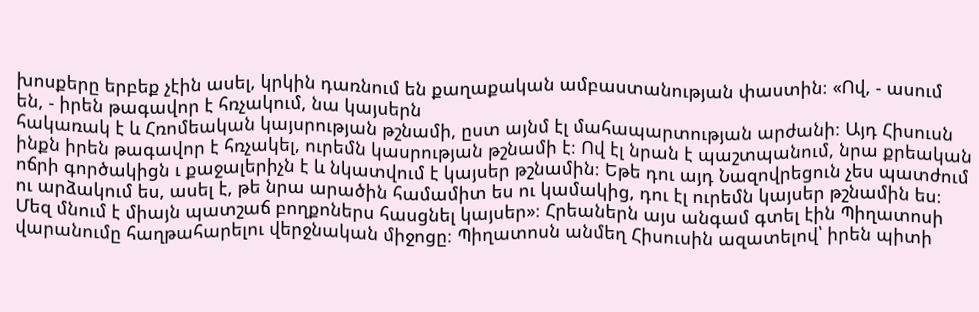խոսքերը երբեք չէին ասել, կրկին դառնում են քաղաքական ամբաստանության փաստին։ «Ով, - ասում են, - իրեն թագավոր է հռչակում, նա կայսերն
հակառակ է և Հռոմեական կայսրության թշնամի, ըստ այնմ էլ մահապարտության արժանի։ Այդ Հիսուսն ինքն իրեն թագավոր է հռչակել, ուրեմն կասրության թշնամի է։ Ով էլ նրան է պաշտպանում, նրա քրեական ոճրի գործակիցն ւ քաջալերիչն է և նկատվում է կայսեր թշնամին։ Եթե դու այդ Նազովրեցուն չես պատժում ու արձակում ես, ասել է, թե նրա արածին համամիտ ես ու կամակից, դու էլ ուրեմն կայսեր թշնամին ես։ Մեզ մնում է միայն պատշաճ բողքոներս հասցնել կայսեր»։ Հրեաներն այս անգամ գտել էին Պիղատոսի վարանումը հաղթահարելու վերջնական միջոցը։ Պիղատոսն անմեղ Հիսուսին ազատելով՝ իրեն պիտի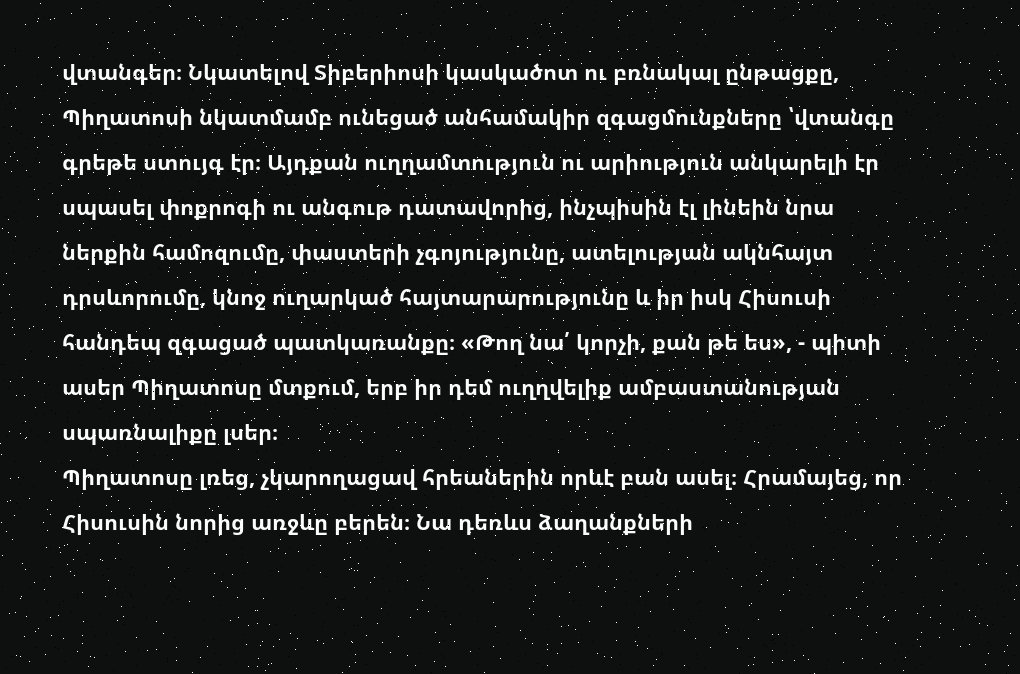վտանգեր։ Նկատելով Տիբերիոսի կասկածոտ ու բռնակալ ընթացքը, Պիղատոսի նկատմամբ ունեցած անհամակիր զգացմունքները ՝վտանգը գրեթե ստույգ էր։ Այդքան ուղղամտություն ու արիություն անկարելի էր սպասել փոքրոգի ու անգութ դատավորից, ինչպիսին էլ լինեին նրա ներքին համոզումը, փաստերի չգոյությունը, ատելության ակնհայտ դրսևորումը, կնոջ ուղարկած հայտարարությունը և իր իսկ Հիսուսի հանդեպ զգացած պատկառանքը։ «Թող նա՛ կորչի, քան թե ես», - պիտի ասեր Պիղատոսը մտքում, երբ իր դեմ ուղղվելիք ամբաստանության սպառնալիքը լսեր։
Պիղատոսը լռեց, չկարողացավ հրեաներին որևէ բան ասել։ Հրամայեց, որ Հիսուսին նորից առջևը բերեն։ Նա դեռևս ձաղանքների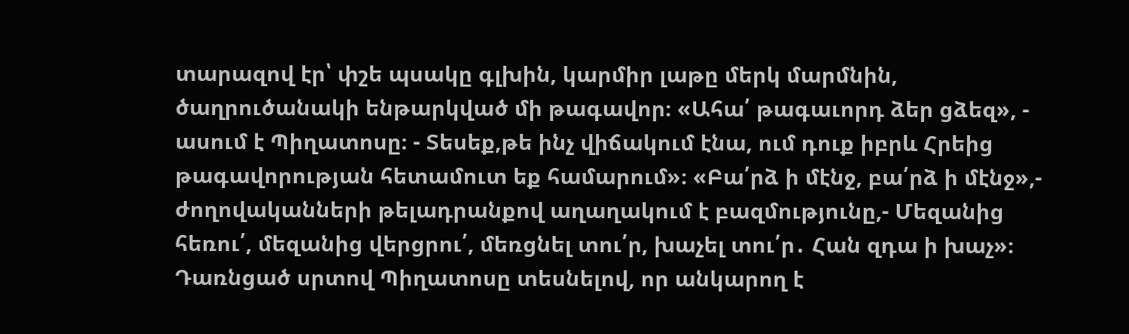տարազով էր՝ փշե պսակը գլխին, կարմիր լաթը մերկ մարմնին, ծաղրուծանակի ենթարկված մի թագավոր։ «Ահա՛ թագաւորդ ձեր ցձեզ», - ասում է Պիղատոսը։ - Տեսեք,թե ինչ վիճակում էնա, ում դուք իբրև Հրեից թագավորության հետամուտ եք համարում»։ «Բա՛րձ ի մէնջ, բա՛րձ ի մէնջ»,- ժողովականների թելադրանքով աղաղակում է բազմությունը,- Մեզանից հեռու՛, մեզանից վերցրու՛, մեռցնել տու՛ր, խաչել տու՛ր․ Հան զդա ի խաչ»։ Դառնցած սրտով Պիղատոսը տեսնելով, որ անկարող է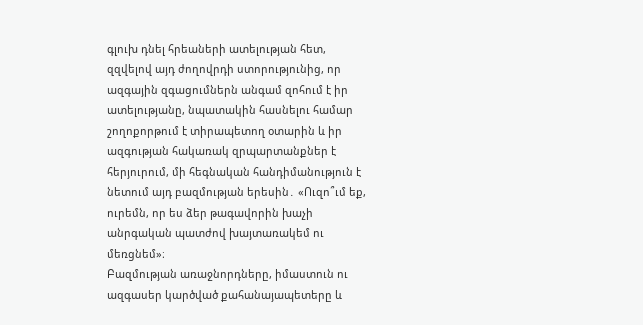գլուխ դնել հրեաների ատելության հետ, զզվելով այդ ժողովրդի ստորությունից, որ ազգային զգացումներն անգամ զոհում է իր ատելությանը, նպատակին հասնելու համար շողոքորթում է տիրապետող օտարին և իր ազգության հակառակ զրպարտանքներ է հերյուրում, մի հեգնական հանդիմանություն է նետում այդ բազմության երեսին․ «Ուզո՞ւմ եք, ուրեմն, որ ես ձեր թագավորին խաչի անրգական պատժով խայտառակեմ ու մեռցնեմ»։
Բազմության առաջնորդները, իմաստուն ու ազգասեր կարծված քահանայապետերը և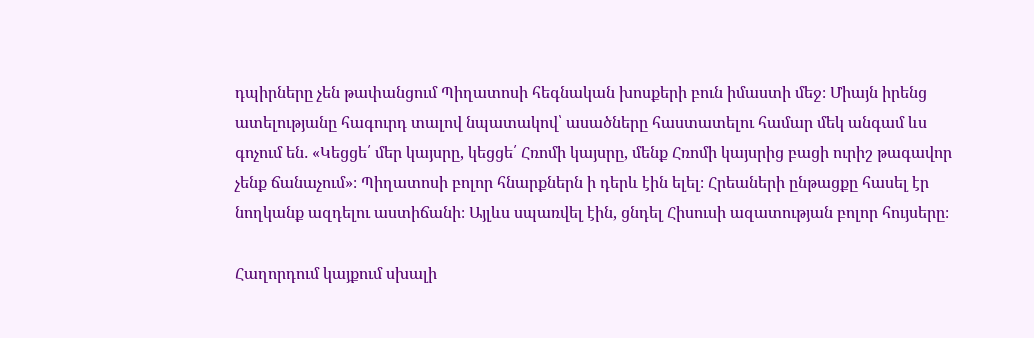դպիրները չեն թափանցում Պիղատոսի հեգնական խոսքերի բուն իմաստի մեջ։ Միայն իրենց ատելությանը հագուրդ տալով նպատակով՝ ասածները հաստատելու համար մեկ անգամ ևս գոչում են․ «Կեցցե՛ մեր կայսրը, կեցցե՛ Հռոմի կայսրը, մենք Հռոմի կայսրից բացի ուրիշ թագավոր չենք ճանաչում»։ Պիղատոսի բոլոր հնարքներն ի դերև էին ելել։ Հրեաների ընթացքը հասել էր նողկանք ազդելու աստիճանի։ Այլևս սպառվել էին, ցնդել Հիսուսի ազատության բոլոր հույսերը։

Հաղորդում կայքում սխալի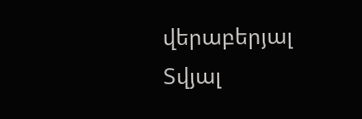վերաբերյալ
Տվյալ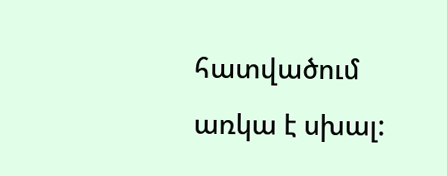հատվածում առկա է սխալ: